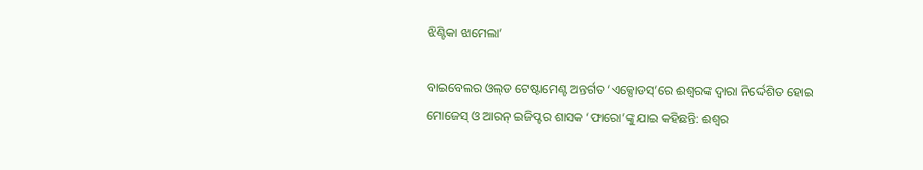ଝିଣ୍ଟିକା ଝାମେଲା’

ବାଇ‌ବେଲର ଓଲ୍‌ଡ ଟେଷ୍ଟାମେଣ୍ଟ ଅନ୍ତର୍ଗତ ‘ଏକ୍ସୋଡସ୍‌’ରେ ଈଶ୍ବରଙ୍କ ଦ୍ବାରା ନିର୍ଦ୍ଦେଶିତ ହୋଇ ମୋଜେସ୍‌ ଓ ଆରନ୍‌ ଇଜିପ୍ଟର ଶାସକ ‘ଫାରୋ’ଙ୍କୁ ଯାଇ କହିଛନ୍ତି: ଈଶ୍ବର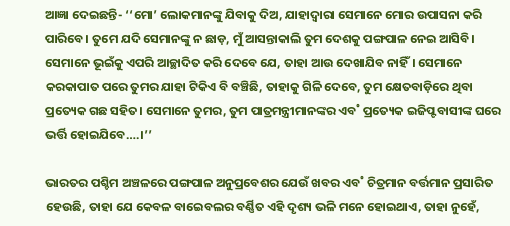ଆଜ୍ଞା ଦେଇଛନ୍ତି- ‘‘ମୋ’ ଲୋକମାନଙ୍କୁ ଯିବାକୁ ଦିଅ, ଯାହାଦ୍ବାରା ସେମାନେ ମୋର ଉପାସନା କରି ପାରିବେ। ତୁମେ ଯଦି ସେମାନଙ୍କୁ ନ ଛାଡ଼, ମୁଁ ଆସନ୍ତାକାଲି ତୁମ ଦେଶକୁ ପଙ୍ଗପାଳ ନେଇ ଆସିବି। ସେମାନେ ଭୂଇଁକୁ ଏପରି ଆଚ୍ଛାଦିତ କରି ଦେବେ ଯେ, ତାହା ଆଉ ଦେଖାଯିବ ନାହିଁ। ସେମାନେ କରକାପାତ ପରେ ତୁମର ଯାହା ଟିକିଏ ବି ବଞ୍ଚିଛି, ତାହାକୁ ଗିଳି ଦେବେ, ତୁମ କ୍ଷେତବାଡ଼ିରେ ଥିବା ପ୍ରତ୍ୟେକ ଗଛ ସହିତ। ସେମାନେ ତୁମର, ତୁମ ପାତ୍ରମନ୍ତ୍ରୀମାନଙ୍କର ଏବ˚ ପ୍ରତ୍ୟେକ ଇଜିପ୍ଟବାସୀଙ୍କ ଘରେ ଭର୍ତ୍ତି ହୋଇଯିବେ….।’’

ଭାରତର ପଶ୍ଚିମ ଅଞ୍ଚଳରେ ପଙ୍ଗପାଳ ଅନୁପ୍ରବେଶର ଯେଉଁ ଖବର ଏବ˚ ଚିତ୍ରମାନ ବର୍ତ୍ତମାନ ପ୍ରସାରିତ ହେଉଛି, ତାହା ଯେ କେବଳ ବାଇ‌େବଲର ବର୍ଣ୍ଣିତ ଏହି ଦୃଶ୍ୟ ଭଳି ମନେ ହୋଇଥାଏ, ତାହା ନୁହେଁ,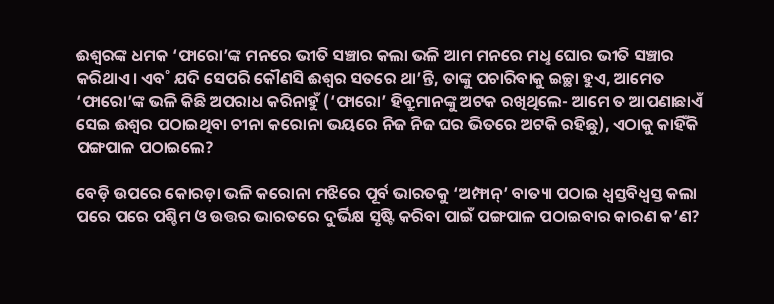ଈଶ୍ବରଙ୍କ ଧମକ ‘ଫାରୋ’ଙ୍କ ମନରେ ଭୀତି ସଞ୍ଚାର କଲା ଭଳି ଆମ ମନରେ ମଧୢ ଘୋର ଭୀତି ସଞ୍ଚାର କରିଥାଏ। ଏବ˚ ଯଦି ସେପରି କୌଣସି ଈଶ୍ବର ସତରେ ଥା’ନ୍ତି, ତାଙ୍କୁ ପଚାରିବାକୁ ଇଚ୍ଛା ହୁଏ, ଆମେତ ‘ଫାରୋ’ଙ୍କ ଭଳି କିଛି ଅପରାଧ କରିନାହୁଁ (‘ଫାରୋ’ ହିବ୍ରୁମାନଙ୍କୁ ଅଟକ ରଖିଥିଲେ- ଆମେ ତ ଆପଣାଛାଏଁ ସେଇ ଈଶ୍ବର ପଠାଇଥିବା ଚୀନା କରୋନା ଭୟରେ ନିଜ ନିଜ ଘର ଭିତରେ ଅଟକି ରହିଛୁ), ଏଠାକୁ କାହିଁକି ପଙ୍ଗପାଳ ପଠାଇଲେ?

ବେଡ଼ି ଉପରେ କୋରଡ଼ା ଭଳି କରୋନା ମଝିରେ ପୂର୍ବ ଭାରତକୁ ‘ଅମ୍ଫାନ୍‌’ ବାତ୍ୟା ପଠାଇ ଧ୍ବସ୍ତବିଧ୍ବସ୍ତ କଲା ପରେ ପରେ ପଶ୍ଚିମ ଓ ଉତ୍ତର ଭାରତରେ ଦୁର୍ଭିକ୍ଷ ସୃଷ୍ଟି କରିବା ପାଇଁ ପଙ୍ଗପାଳ ପଠାଇବାର କାରଣ କ’ଣ?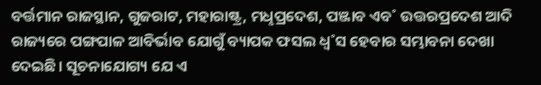ବର୍ତ୍ତମାନ ରାଜସ୍ଥାନ, ଗୁଜରାଟ, ମହାରାଷ୍ଟ୍ର, ମଧୢପ୍ରଦେଶ, ପଞ୍ଜାବ ଏବ˚ ଉତ୍ତରପ୍ରଦେଶ ଆଦି ରାଜ୍ୟରେ ପଙ୍ଗପାଳ ଆବିର୍ଭାବ ଯୋଗୁଁ ବ୍ୟାପକ ଫସଲ ଧ୍ବ˚ସ ହେବାର ସମ୍ଭାବନା ଦେଖା ଦେଇଛି। ସୂଚନାଯୋଗ୍ୟ ଯେ ଏ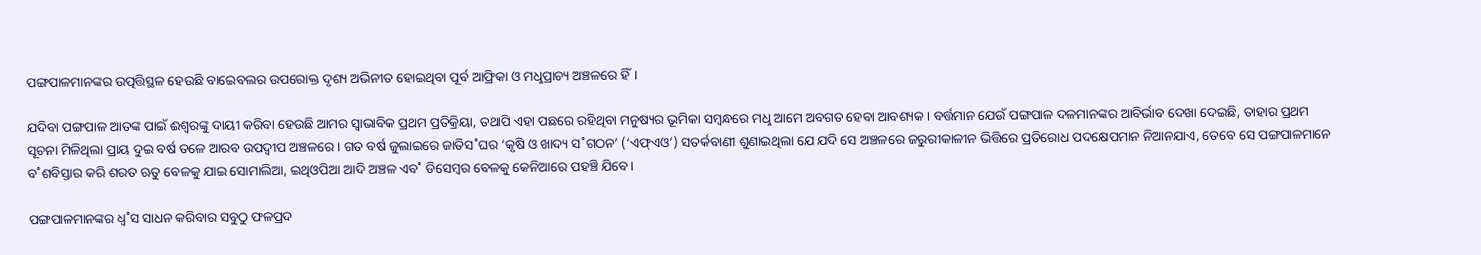ପଙ୍ଗପାଳମାନଙ୍କର ଉତ୍ପତ୍ତିସ୍ଥଳ ହେଉଛି ବାଇ‌େବଲର ଉପରୋକ୍ତ ଦୃଶ୍ୟ ଅଭିନୀତ ହୋଇଥିବା ପୂର୍ବ ଆଫ୍ରିକା ଓ ମଧୢପ୍ରାଚ୍ୟ ଅଞ୍ଚଳରେ ହିଁ।

ଯଦିବା ପଙ୍ଗପାଳ ଆତଙ୍କ ପାଇଁ ଈଶ୍ବରଙ୍କୁ ଦାୟୀ କରିବା ହେଉଛି ଆମର ସ୍ବାଭାବିକ ପ୍ରଥମ ପ୍ରତିକ୍ରିୟା, ତଥାପି ଏହା ପଛରେ ରହିଥିବା ମନୁଷ୍ୟର ଭୂମିକା ସମ୍ବନ୍ଧରେ ମଧୢ ଆମେ ଅବଗତ ହେବା ଆବଶ୍ୟକ। ବର୍ତ୍ତମାନ ଯେଉଁ ପଙ୍ଗପାଳ ଦଳମାନଙ୍କର ଆବିର୍ଭାବ ଦେଖା ଦେଇଛି, ତାହାର ପ୍ରଥମ ସୂଚନା ମିଳିଥିଲା ପ୍ରାୟ ଦୁଇ ବର୍ଷ ତଳେ ଆରବ ଉପଦ୍ବୀପ ଅଞ୍ଚଳରେ। ଗତ ବର୍ଷ ଜୁଲାଇରେ ଜାତିସ˚ଘର ‘କୃଷି ଓ ଖାଦ୍ୟ ସ˚ଗଠନ’ (‘ଏଫ୍‌ଏଓ’) ସତର୍କବାଣୀ ଶୁଣାଇଥିଲା ଯେ ଯଦି ସେ ଅଞ୍ଚଳରେ ଜରୁରୀକାଳୀନ ଭିତ୍ତିରେ ପ୍ରତିରୋଧ ପଦକ୍ଷେପମାନ ନିଆନଯାଏ, ତେବେ ସେ ପଙ୍ଗପାଳମାନେ ବ˚ଶବିସ୍ତାର କରି ଶରତ ଋତୁ ବେଳକୁ ଯାଇ ସୋମାଲିଆ, ଇଥିଓପିଆ ଆଦି ଅଞ୍ଚଳ ଏବ˚ ଡିସେମ୍ବର ବେଳକୁ କେନିଆରେ ପହଞ୍ଚି ଯିବେ।

ପଙ୍ଗପାଳମାନଙ୍କର ଧ୍ବ˚ସ ସାଧନ କରିବାର ସବୁଠୁ ଫଳପ୍ରଦ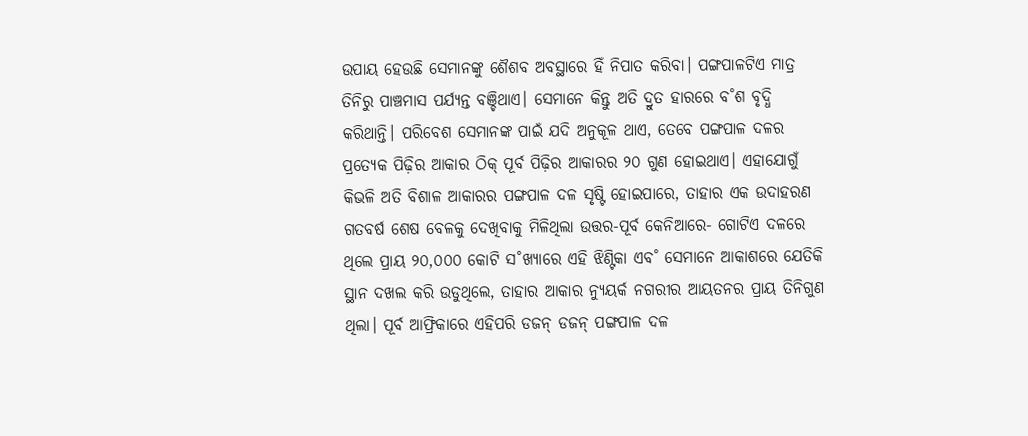ଉପାୟ ହେଉଛି ସେମାନଙ୍କୁ ଶୈଶବ ଅବସ୍ଥାରେ ହିଁ ନିପାତ କରିବା। ପଙ୍ଗପାଳଟିଏ ମାତ୍ର ତିନିରୁ ପାଞ୍ଚମାସ ପର୍ଯ୍ୟନ୍ତ ବଞ୍ଚିଥାଏ। ସେମାନେ କିନ୍ତୁ ଅତି ଦ୍ରୁତ ହାରରେ ବ˚ଶ ବୃଦ୍ଧି କରିଥାନ୍ତି। ପରିବେଶ ସେମାନଙ୍କ ପାଇଁ ଯଦି ଅନୁକୂଳ ଥାଏ, ତେବେ ପଙ୍ଗପାଳ ଦଳର ପ୍ରତ୍ୟେକ ପିଢ଼ିର ଆକାର ଠିକ୍‌ ପୂର୍ବ ପିଢ଼ିର ଆକାରର ୨୦ ଗୁଣ ହୋଇଥାଏ। ଏହାଯୋଗୁଁ କିଭଳି ଅତି ବିଶାଳ ଆକାରର ପଙ୍ଗପାଳ ଦଳ ସୃଷ୍ଟି ହୋଇପାରେ, ତାହାର ଏକ ଉଦାହରଣ ଗତବର୍ଷ ଶେଷ ବେଳକୁ ଦେଖିବାକୁ ମିଳିଥିଲା ଉତ୍ତର-ପୂର୍ବ କେନିଆରେ- ଗୋଟିଏ ଦଳରେ ଥିଲେ ପ୍ରାୟ ୨୦,୦୦୦ କୋଟି ସ˚ଖ୍ୟାରେ ଏହି ଝିଣ୍ଟିକା ଏବ˚ ସେମାନେ ଆକାଶରେ ଯେତିକି ସ୍ଥାନ ଦଖଲ କରି ଉଡୁଥିଲେ, ତାହାର ଆକାର ନ୍ୟୁୟର୍କ ନଗରୀର ଆୟତନର ପ୍ରାୟ ତିନିଗୁଣ ଥିଲା। ପୂର୍ବ ଆଫ୍ରିକାରେ ଏହିପରି ଡଜନ୍‌ ଡଜନ୍‌ ପଙ୍ଗପାଳ ଦଳ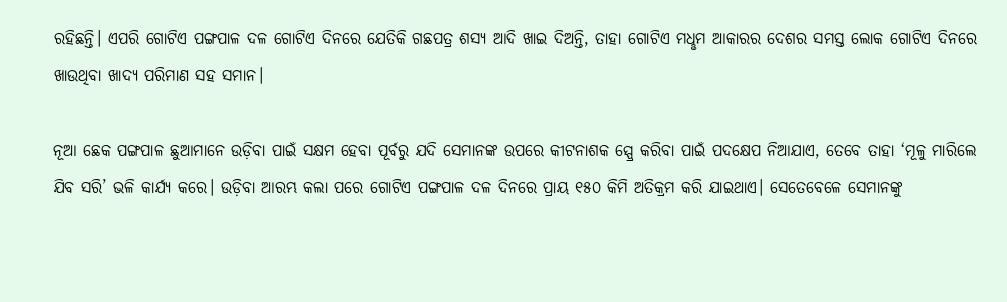ରହିଛନ୍ତି। ଏପରି ଗୋଟିଏ ପଙ୍ଗପାଳ ଦଳ ଗୋଟିଏ ଦିନରେ ଯେତିକି ଗଛପତ୍ର ଶସ୍ୟ ଆଦି ଖାଇ ଦିଅନ୍ତି, ତାହା ଗୋଟିଏ ମଧୢମ ଆକାରର ଦେଶର ସମସ୍ତ ଲୋକ ଗୋଟିଏ ଦିନରେ ଖାଉଥିବା ଖାଦ୍ୟ ପରିମାଣ ସହ ସମାନ।

ନୂଆ ଛେକ ପଙ୍ଗପାଳ ଛୁଆମାନେ ଉଡ଼ିବା ପାଇଁ ସକ୍ଷମ ହେବା ପୂର୍ବରୁ ଯଦି ସେମାନଙ୍କ ଉପରେ କୀଟନାଶକ ସ୍ପ୍ରେ କରିବା ପାଇଁ ପଦକ୍ଷେପ ନିଆଯାଏ, ତେବେ ତାହା ‘ମୂଳୁ ମାରିଲେ ଯିବ ସରି’ ଭଳି କାର୍ଯ୍ୟ କରେ। ଉଡ଼ିବା ଆରମ୍ଭ କଲା ପରେ ଗୋଟିଏ ପଙ୍ଗପାଳ ଦଳ ଦିନରେ ପ୍ରାୟ ୧୫୦ କିମି ଅତିକ୍ରମ କରି ଯାଇଥାଏ। ସେତେବେଳେ ସେମାନଙ୍କୁ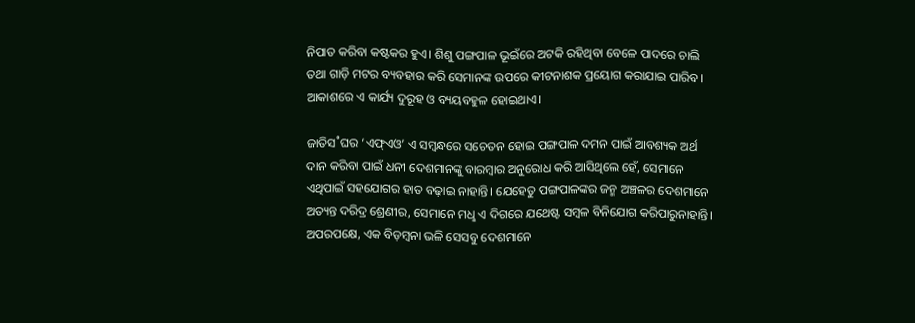ନିପାତ କରିବା କଷ୍ଟକର ହୁଏ। ଶିଶୁ ପଙ୍ଗପାଳ ଭୂଇଁରେ ଅଟକି ରହିଥିବା ବେଳେ ପାଦରେ ଚାଲି ତଥା ଗାଡ଼ି ମଟର ବ୍ୟବହାର କରି ସେମାନଙ୍କ ଉପରେ କୀଟନାଶକ ପ୍ରୟୋଗ କରାଯାଇ ପାରିବ। ଆକାଶରେ ଏ କାର୍ଯ୍ୟ ଦୁରୂହ ଓ ବ୍ୟୟବହୁଳ ହୋଇଥାଏ।

ଜାତିସ˚ଘର ‘ଏଫ୍‌ଏଓ’ ଏ ସମ୍ବନ୍ଧରେ ସଚେତନ ହୋଇ ପଙ୍ଗପାଳ ଦମନ ପାଇଁ ଆବଶ୍ୟକ ଅର୍ଥ ଦାନ କରିବା ପାଇଁ ଧନୀ ଦେଶମାନଙ୍କୁ ବାରମ୍ବାର ଅନୁରୋଧ କରି ଆସିଥିଲେ ହେଁ, ସେମାନେ ଏଥିପାଇଁ ସହଯୋଗର ହାତ ବଢ଼ାଇ ନାହାନ୍ତି। ଯେହେତୁ ପଙ୍ଗପାଳଙ୍କର ଜନ୍ମ ଅଞ୍ଚଳର ଦେଶମାନେ ଅତ୍ୟନ୍ତ ଦରିଦ୍ର ଶ୍ରେଣୀର, ସେମାନେ ମଧୢ ଏ ଦିଗରେ ଯଥେଷ୍ଟ ସମ୍ବଳ ବିନିଯୋଗ କରିପାରୁନାହାନ୍ତି। ଅପରପକ୍ଷେ, ଏକ ବିଡ଼ମ୍ବନା ଭଳି ସେସବୁ ଦେଶମାନେ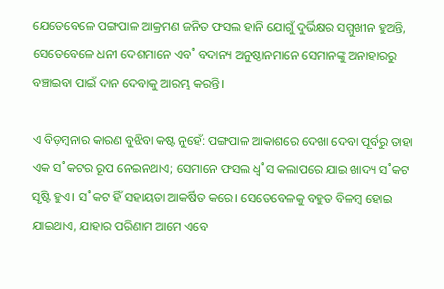ଯେତେବେଳେ ପଙ୍ଗପାଳ ଆକ୍ରମଣ ଜନିତ ଫସଲ ହାନି ଯୋଗୁଁ ଦୁର୍ଭିକ୍ଷର ସମ୍ମୁଖୀନ ହୁଅନ୍ତି, ସେତେବେଳେ ଧନୀ ଦେଶମାନେ ଏବ˚ ବଦାନ୍ୟ ଅନୁଷ୍ଠାନମାନେ ସେମାନଙ୍କୁ ଅନାହାରରୁ ବଞ୍ଚାଇବା ପାଇଁ ଦାନ ଦେବାକୁ ଆରମ୍ଭ କରନ୍ତି।

ଏ ବିଡ଼ମ୍ବନାର କାରଣ ବୁଝିବା କଷ୍ଟ ନୁହେଁ: ପଙ୍ଗପାଳ ଆକାଶରେ ଦେଖା ଦେବା ପୂର୍ବରୁ ତାହା ଏକ ସ˚କଟର ରୂପ ନେଇନଥାଏ; ସେମାନେ ଫସଲ ଧ୍ବ˚ସ କଲାପରେ ଯାଇ ଖାଦ୍ୟ ସ˚କଟ ସୃଷ୍ଟି ହୁଏ। ସ˚କଟ ହିଁ ସହାୟତା ଆକର୍ଷିତ କରେ। ସେତେବେଳକୁ ବହୁତ ବିଳମ୍ବ ହୋଇ ଯାଇଥାଏ, ଯାହାର ପରିଣାମ ଆମେ ଏବେ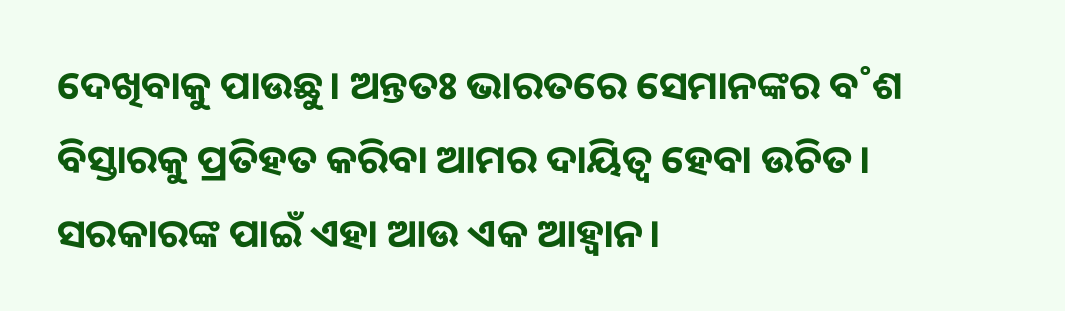ଦେଖିବାକୁ ପାଉଛୁ। ଅନ୍ତତଃ ଭାରତରେ ସେମାନଙ୍କର ବ˚ଶ ବିସ୍ତାରକୁ ପ୍ରତିହତ କରିବା ଆମର ଦାୟିତ୍ବ ହେବା ଉଚିତ। ସରକାରଙ୍କ ପାଇଁ ଏହା ଆଉ ଏକ ଆହ୍ବାନ।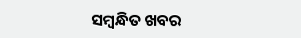ସମ୍ବନ୍ଧିତ ଖବର